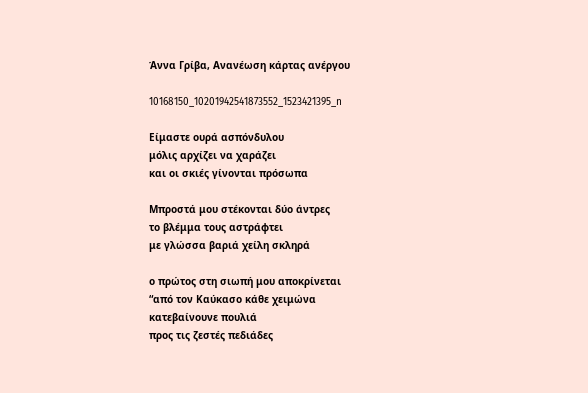Άννα Γρίβα, Ανανέωση κάρτας ανέργου

10168150_10201942541873552_1523421395_n

Είμαστε ουρά ασπόνδυλου
μόλις αρχίζει να χαράζει
και οι σκιές γίνονται πρόσωπα

Μπροστά μου στέκονται δύο άντρες
το βλέμμα τους αστράφτει
με γλώσσα βαριά χείλη σκληρά

ο πρώτος στη σιωπή μου αποκρίνεται
“από τον Καύκασο κάθε χειμώνα
κατεβαίνουνε πουλιά
προς τις ζεστές πεδιάδες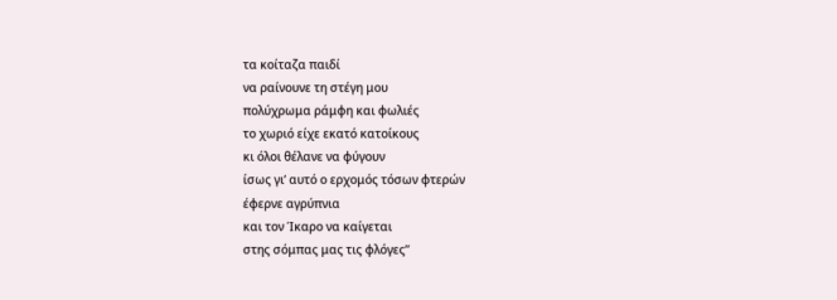τα κοίταζα παιδί
να ραίνουνε τη στέγη μου
πολύχρωμα ράμφη και φωλιές
το χωριό είχε εκατό κατοίκους
κι όλοι θέλανε να φύγουν
ίσως γι’ αυτό ο ερχομός τόσων φτερών
έφερνε αγρύπνια
και τον Ίκαρο να καίγεται
στης σόμπας μας τις φλόγες”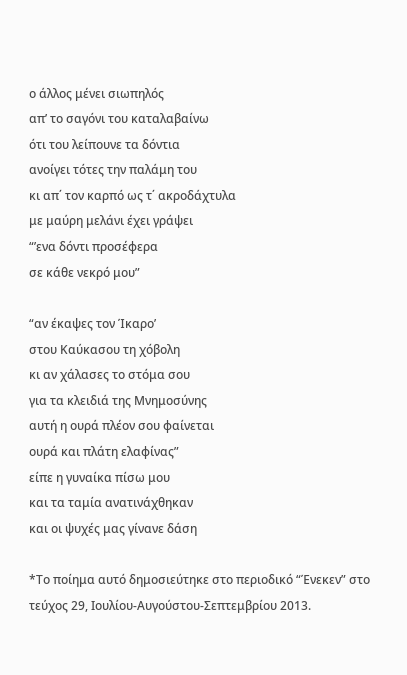ο άλλος μένει σιωπηλός
απ’ το σαγόνι του καταλαβαίνω
ότι του λείπουνε τα δόντια
ανοίγει τότες την παλάμη του
κι απ΄ τον καρπό ως τ΄ ακροδάχτυλα
με μαύρη μελάνι έχει γράψει
“’ενα δόντι προσέφερα
σε κάθε νεκρό μου”

“αν έκαψες τον Ίκαρο’
στου Καύκασου τη χόβολη
κι αν χάλασες το στόμα σου
για τα κλειδιά της Μνημοσύνης
αυτή η ουρά πλέον σου φαίνεται
ουρά και πλάτη ελαφίνας”
είπε η γυναίκα πίσω μου
και τα ταμία ανατινάχθηκαν
και οι ψυχές μας γίνανε δάση

*Το ποίημα αυτό δημοσιεύτηκε στο περιοδικό “Ένεκεν” στο τεύχος 29, Ιουλίου-Αυγούστου-Σεπτεμβρίου 2013.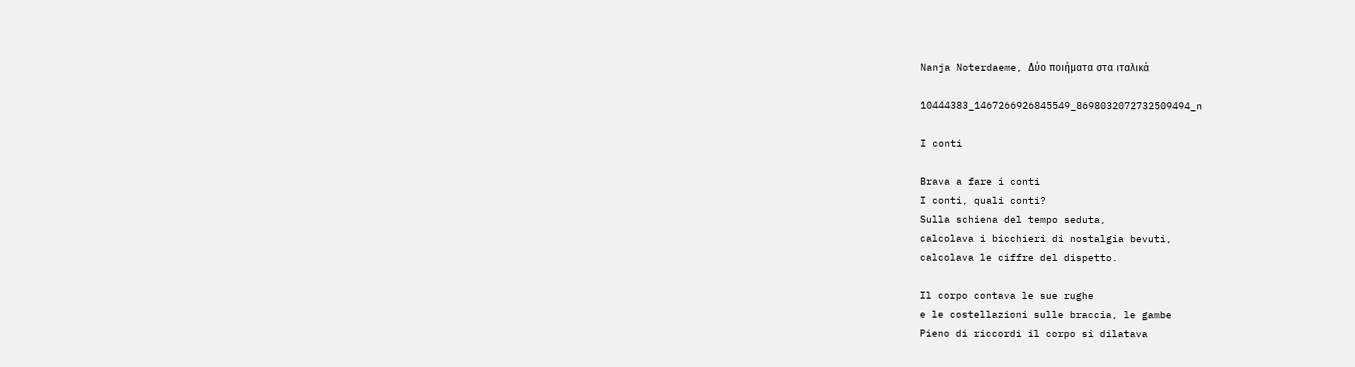Nanja Noterdaeme, Δύο ποιήματα στα ιταλικά

10444383_1467266926845549_8698032072732509494_n

I conti

Brava a fare i conti
I conti, quali conti?
Sulla schiena del tempo seduta,
calcolava i bicchieri di nostalgia bevuti,
calcolava le ciffre del dispetto.

Il corpo contava le sue rughe
e le costellazioni sulle braccia, le gambe
Pieno di riccordi il corpo si dilatava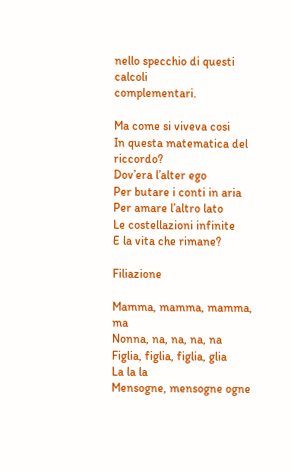nello specchio di questi calcoli
complementari.

Ma come si viveva cosi
In questa matematica del riccordo?
Dov’era l’alter ego
Per butare i conti in aria
Per amare l’altro lato
Le costellazioni infinite
E la vita che rimane?

Filiazione

Mamma, mamma, mamma, ma
Nonna, na, na, na, na
Figlia, figlia, figlia, glia
La la la
Mensogne, mensogne ogne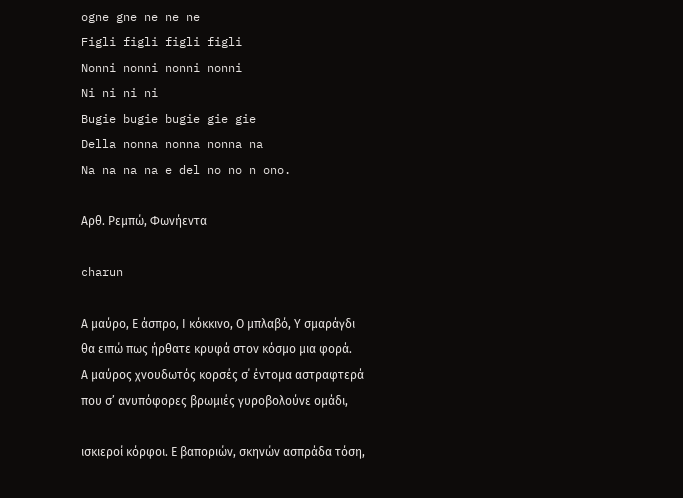ogne gne ne ne ne
Figli figli figli figli
Nonni nonni nonni nonni
Ni ni ni ni
Bugie bugie bugie gie gie
Della nonna nonna nonna na
Na na na na e del no no n ono.

Αρθ. Ρεμπώ, Φωνήεντα

charun

Α μαύρο, Ε άσπρο, Ι κόκκινο, Ο μπλαβό, Υ σμαράγδι
θα ειπώ πως ήρθατε κρυφά στον κόσμο μια φορά.
Α μαύρος χνουδωτός κορσές σ΄ έντομα αστραφτερά
που σ’ ανυπόφορες βρωμιές γυροβολούνε ομάδι,

ισκιεροί κόρφοι. Ε βαποριών, σκηνών ασπράδα τόση,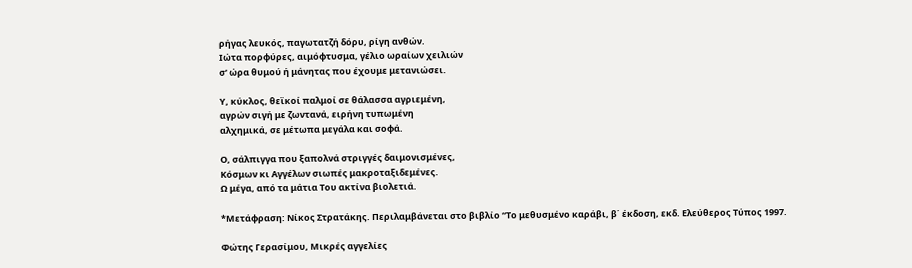ρήγας λευκός, παγωτατζή δόρυ, ρίγη ανθών.
Ιώτα πορφύρες, αιμόφτυσμα, γέλιο ωραίων χειλιών
σ’ ώρα θυμού ή μάνητας που έχουμε μετανιώσει.

Υ, κύκλος, θεϊκοί παλμοί σε θάλασσα αγριεμένη,
αγρών σιγή με ζωντανά, ειρήνη τυπωμένη
αλχημικά, σε μέτωπα μεγάλα και σοφά.

Ο, σάλπιγγα που ξαπολνά στριγγές δαιμονισμένες,
Κόσμων κι Αγγέλων σιωπές μακροταξιδεμένες.
Ω μέγα, από τα μάτια Του ακτίνα βιολετιά.

*Μετάφραση: Νίκος Στρατάκης. Περιλαμβάνεται στο βιβλίο “Το μεθυσμένο καράβι, β΄ έκδοση, εκδ. Ελεύθερος Τύπος 1997.

Φώτης Γερασίμου, Μικρές αγγελίες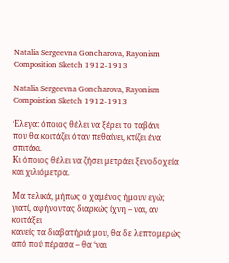Natalia Sergeevna Goncharova, Rayonism Composition Sketch 1912-1913

Natalia Sergeevna Goncharova, Rayonism Compoistion Sketch 1912-1913

Έλεγα: όποιος θέλει να ξέρει το ταβάνι
που θα κοιτάζει όταν πεθαίνει, κτίζει ένα σπιτάκι.
Κι όποιος θέλει να ζήσει μετράει ξενοδοχεία
και χιλιόμετρα.

Μα τελικά, μήπως ο χαμένος ήμουν εγώ;
γιατί, αφήνοντας διαρκώς ίχνη – ναι, αν κοιτάξει
κανείς τα διαβατήριά μου, θα δε λεπτομερώς
από πού πέρασα – θα ‘ναι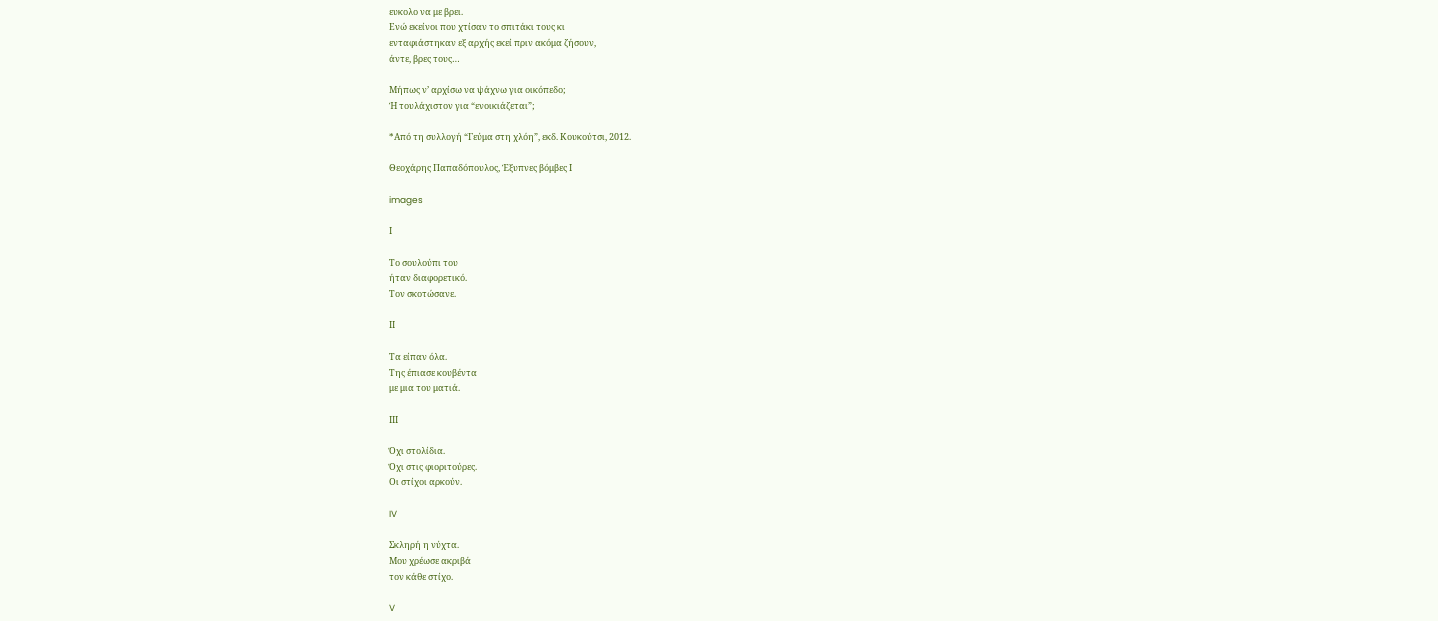ευκολο να με βρει.
Ενώ εκείνοι που χτίσαν το σπιτάκι τους κι
ενταφιάστηκαν εξ αρχής εκεί πριν ακόμα ζήσουν,
άντε, βρες τους…

Μήπως ν’ αρχίσω να ψάχνω για οικόπεδο;
Ή τουλάχιστον για “ενοικιάζεται”;

*Από τη συλλογή “Γεύμα στη χλόη”, εκδ. Κουκούτσι, 2012.

Θεοχάρης Παπαδόπουλος, Έξυπνες βόμβες Ι

images

Ι

Το σουλούπι του
ήταν διαφορετικό.
Τον σκοτώσανε.

ΙΙ

Τα είπαν όλα.
Της έπιασε κουβέντα
με μια του ματιά.

ΙΙΙ

Όχι στολίδια.
Όχι στις φιοριτούρες.
Οι στίχοι αρκούν.

IV

Σκληρή η νύχτα.
Μου χρέωσε ακριβά
τον κάθε στίχο.

V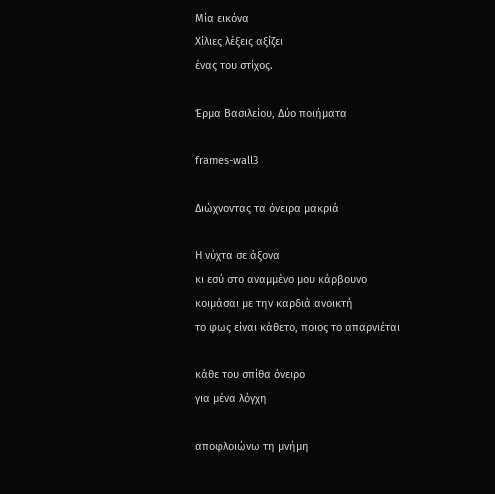Μία εικόνα
Χίλιες λέξεις αξίζει
ένας του στίχος.

Έρμα Βασιλείου, Δύο ποιήματα

frames-wall3

Διώχνοντας τα όνειρα μακριά

Η νύχτα σε άξονα
κι εσύ στο αναμμένο μου κάρβουνο
κοιμάσαι με την καρδιά ανοικτή
το φως είναι κάθετο, ποιος το απαρνιέται

κάθε του σπίθα όνειρο
για μένα λόγχη

αποφλοιώνω τη μνήμη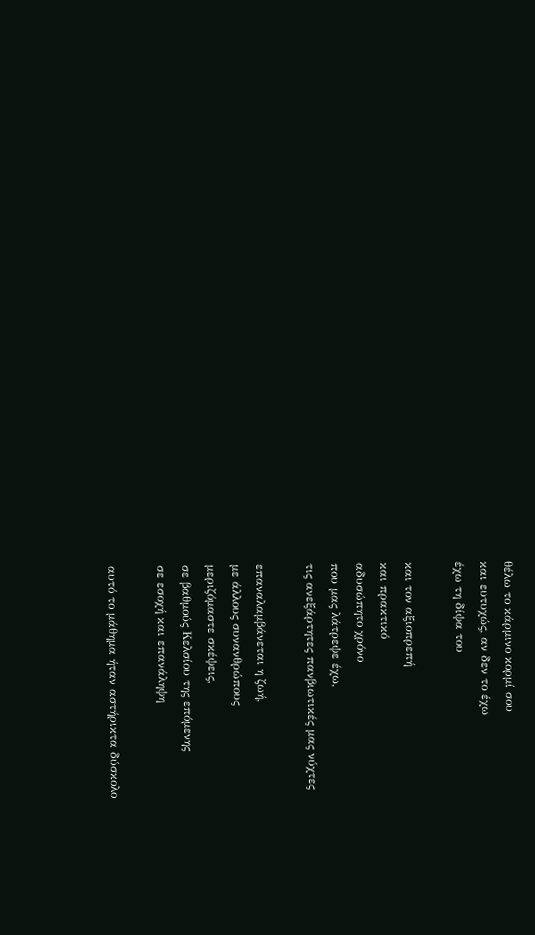θέλω το κάρμινο κορμί σου
και ευτυχώς, αν δεν το έχω
έχω τη δίψα του

και τον αξιοπρεπή
και πρακτικό
αδυσώπητο χρόνο
που μας λάτρεψε έχω,
τις ανεξάρτητες πανβιωτικές μας νύχτες

επαναλαμβάνεται η ζωή,
με άλλους συνανθρώπους
μεριζόμαστε σκέψεις,
σε βαθμούς Κελσίου της επόμενης
σε εσοχή και επανάληψη

αυτό το μάθημα ήταν αστήρικτα δύσκολο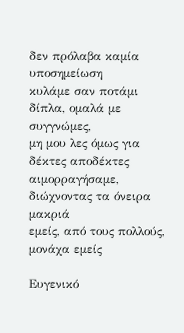δεν πρόλαβα καμία υποσημείωση
κυλάμε σαν ποτάμι δίπλα, ομαλά με συγγνώμες,
μη μου λες όμως για δέκτες αποδέκτες
αιμορραγήσαμε, διώχνοντας τα όνειρα μακριά
εμείς, από τους πολλούς, μονάχα εμείς

Ευγενικό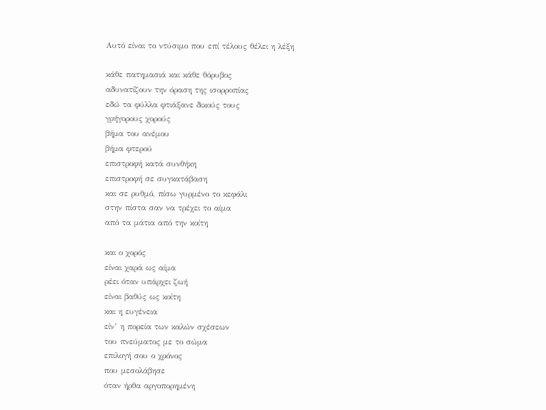Aυτό είναι το ντύσιμο που επί τέλους θέλει η λέξη

κάθε πατημασιά και κάθε θόρυβος
αδυνατίζουν την όραση της ισορροπίας
εδώ τα φύλλα φτιάξανε δικούς τους
γρήγορους χορούς
βήμα του ανέμου
βήμα φτερού
επιστροφή κατά συνθήκη
επιστροφή σε συγκατάβαση
και σε ρυθμό, πίσω γυρμένο το κεφάλι
στην πίστα σαν να τρέχει το αίμα
από τα μάτια από την κοίτη

και ο χορός
είναι χαρά ως αίμα
ρέει όταν υπάρχει ζωή
είναι βαθύς ως κοίτη
και η ευγένεια
είν’ η πορεία των καλών σχέσεων
του πνεύματος με το σώμα
επιλογή σου ο χρόνος
που μεσολάβησε
όταν ήρθα αργοπορημένη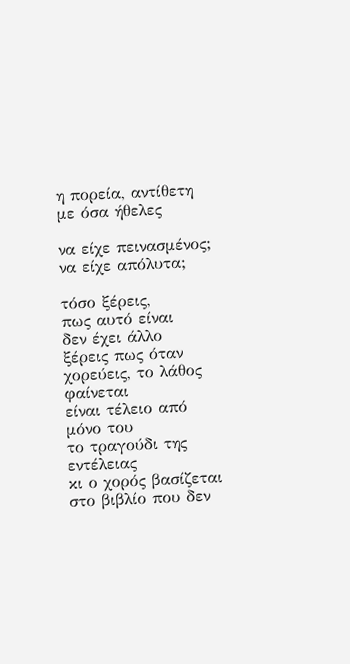η πορεία, αντίθετη με όσα ήθελες

να είχε πεινασμένος;
να είχε απόλυτα;

τόσο ξέρεις,
πως αυτό είναι
δεν έχει άλλο
ξέρεις πως όταν χορεύεις, το λάθος φαίνεται
είναι τέλειο από μόνο του
το τραγούδι της εντέλειας
κι ο χορός βασίζεται
στο βιβλίο που δεν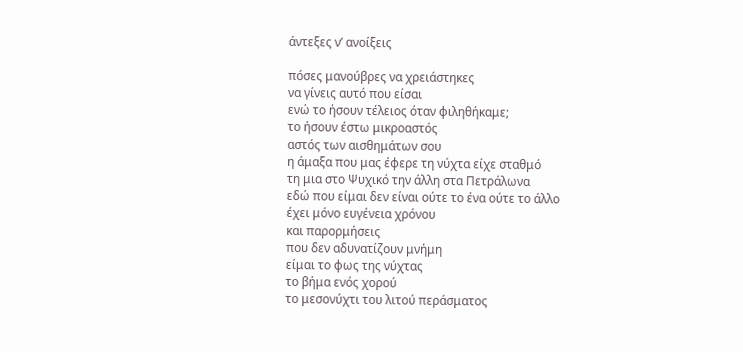άντεξες ν’ ανοίξεις

πόσες μανούβρες να χρειάστηκες
να γίνεις αυτό που είσαι
ενώ το ήσουν τέλειος όταν φιληθήκαμε;
το ήσουν έστω μικροαστός
αστός των αισθημάτων σου
η άμαξα που μας έφερε τη νύχτα είχε σταθμό
τη μια στο Ψυχικό την άλλη στα Πετράλωνα
εδώ που είμαι δεν είναι ούτε το ένα ούτε το άλλο
έχει μόνο ευγένεια χρόνου
και παρορμήσεις
που δεν αδυνατίζουν μνήμη
είμαι το φως της νύχτας
το βήμα ενός χορού
το μεσονύχτι του λιτού περάσματος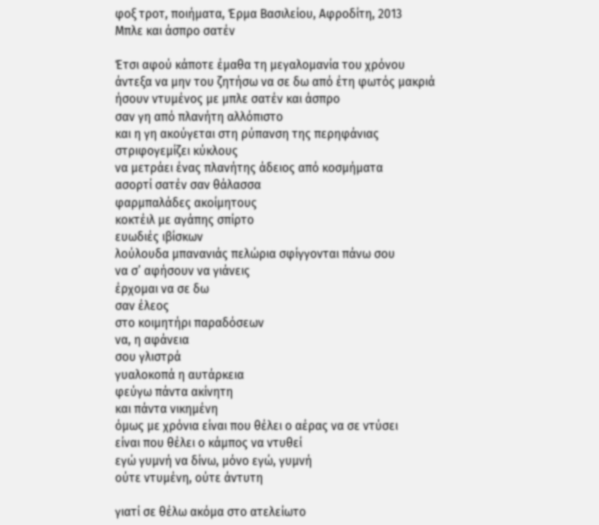φοξ τροτ, ποιήματα, Έρμα Βασιλείου, Αφροδίτη, 2013
Μπλε και άσπρο σατέν

Έτσι αφού κάποτε έμαθα τη μεγαλομανία του χρόνου
άντεξα να μην του ζητήσω να σε δω από έτη φωτός μακριά
ήσουν ντυμένος με μπλε σατέν και άσπρο
σαν γη από πλανήτη αλλόπιστο
και η γη ακούγεται στη ρύπανση της περηφάνιας
στριφογεμίζει κύκλους
να μετράει ένας πλανήτης άδειος από κοσμήματα
ασορτί σατέν σαν θάλασσα
φαρμπαλάδες ακοίμητους
κοκτέιλ με αγάπης σπίρτο
ευωδιές ιβίσκων
λούλουδα μπανανιάς πελώρια σφίγγονται πάνω σου
να σ’ αφήσουν να γιάνεις
έρχομαι να σε δω
σαν έλεος
στο κοιμητήρι παραδόσεων
να, η αφάνεια
σου γλιστρά
γυαλοκοπά η αυτάρκεια
φεύγω πάντα ακίνητη
και πάντα νικημένη
όμως με χρόνια είναι που θέλει ο αέρας να σε ντύσει
είναι που θέλει ο κάμπος να ντυθεί
εγώ γυμνή να δίνω, μόνο εγώ, γυμνή
ούτε ντυμένη, ούτε άντυτη

γιατί σε θέλω ακόμα στο ατελείωτο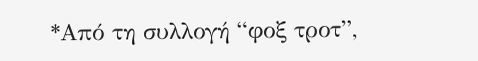*Από τη συλλογή “φοξ τροτ”,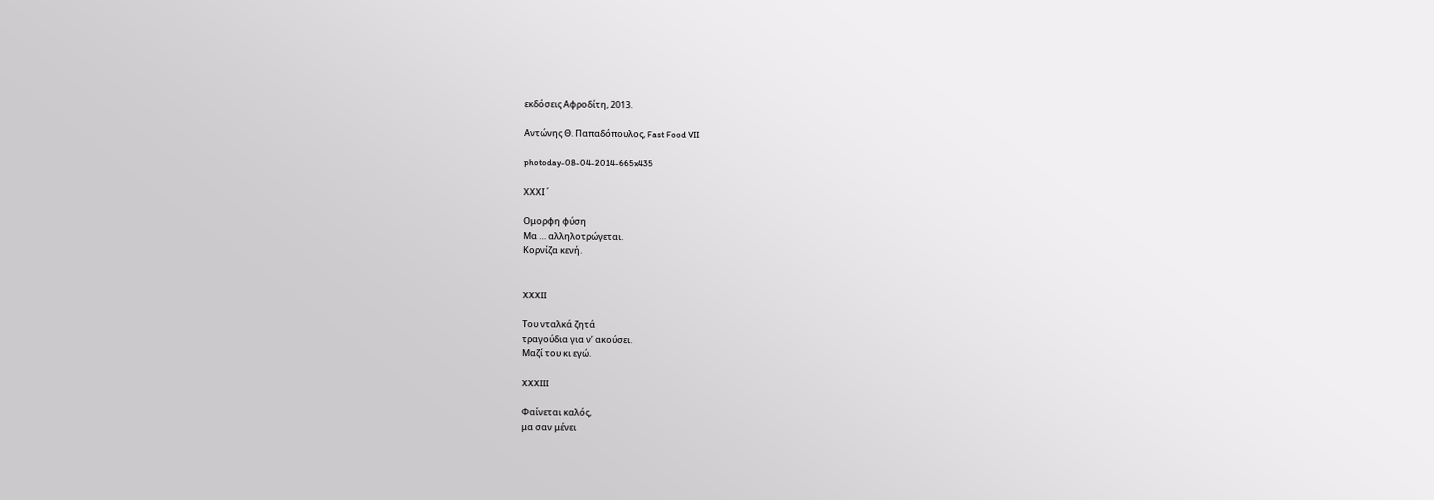εκδόσεις Αφροδίτη, 2013.

Αντώνης Θ. Παπαδόπουλος, Fast Food VII

photoday-08-04-2014-665x435

ΧΧΧΙ ΄

Ομορφη φύση
Μα … αλληλοτρώγεται.
Κορνίζα κενή.


XXXII

Του νταλκά ζητά
τραγούδια για ν’ ακούσει.
Μαζί του κι εγώ.

XXXIII

Φαίνεται καλός,
μα σαν μένει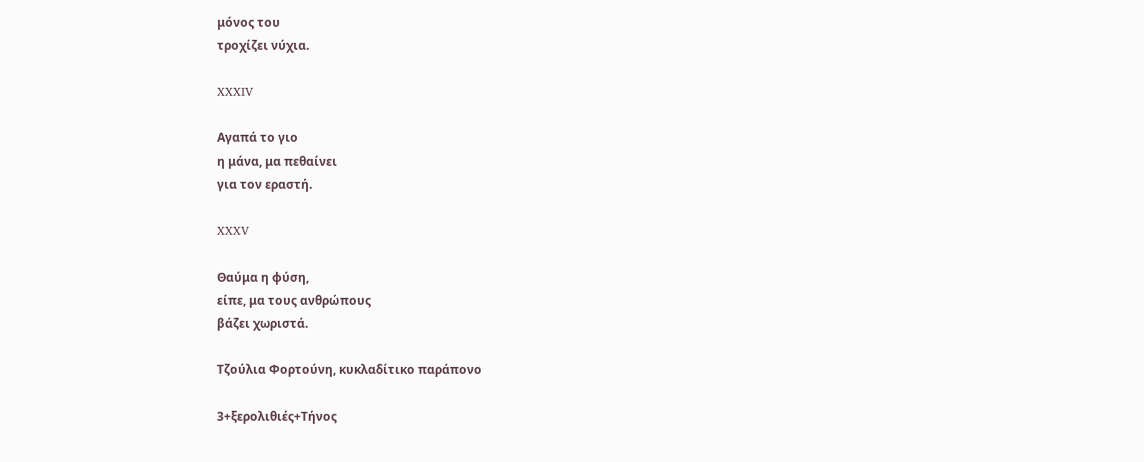μόνος του
τροχίζει νύχια.

XXXIV

Αγαπά το γιο
η μάνα, μα πεθαίνει
για τον εραστή.

XXXV

Θαύμα η φύση,
είπε, μα τους ανθρώπους
βάζει χωριστά.

Τζούλια Φορτούνη, κυκλαδίτικο παράπονο

3+ξερολιθιές+Τήνος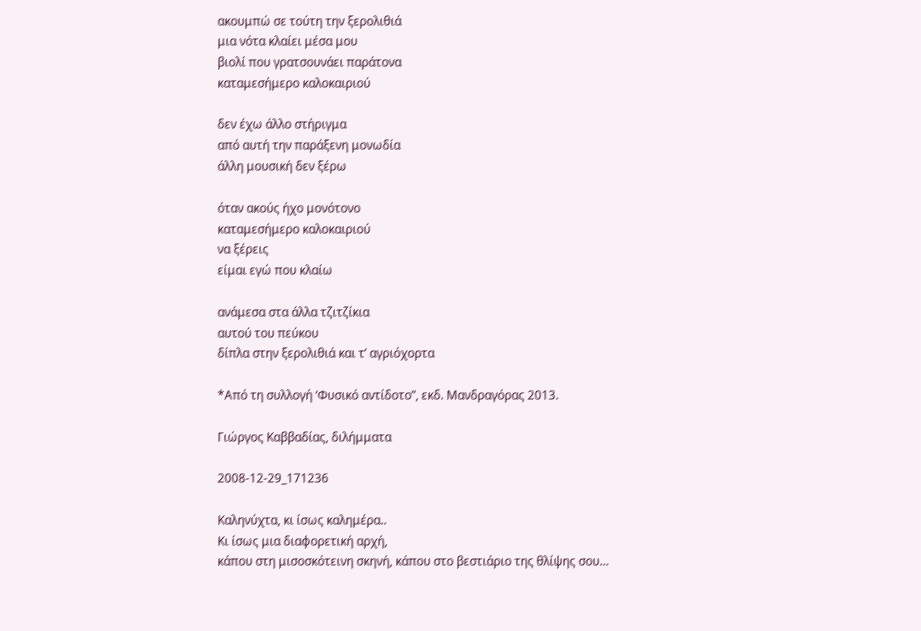ακουμπώ σε τούτη την ξερολιθιά
μια νότα κλαίει μέσα μου
βιολί που γρατσουνάει παράτονα
καταμεσήμερο καλοκαιριού

δεν έχω άλλο στήριγμα
από αυτή την παράξενη μονωδία
άλλη μουσική δεν ξέρω

όταν ακούς ήχο μονότονο
καταμεσήμερο καλοκαιριού
να ξέρεις
είμαι εγώ που κλαίω

ανάμεσα στα άλλα τζιτζίκια
αυτού του πεύκου
δίπλα στην ξερολιθιά και τ’ αγριόχορτα

*Από τη συλλογή ‘Φυσικό αντίδοτο”, εκδ. Μανδραγόρας 2013.

Γιώργος Καββαδίας, διλήμματα

2008-12-29_171236

Καληνύχτα, κι ίσως καλημέρα..
Κι ίσως μια διαφορετική αρχή,
κάπου στη μισοσκότεινη σκηνή, κάπου στο βεστιάριο της θλίψης σου…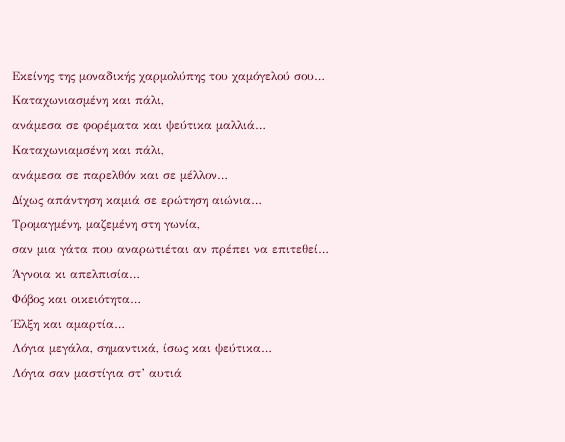Εκείνης της μοναδικής χαρμολύπης του χαμόγελού σου…
Καταχωνιασμένη και πάλι,
ανάμεσα σε φορέματα και ψεύτικα μαλλιά…
Καταχωνιαμσένη και πάλι,
ανάμεσα σε παρελθόν και σε μέλλον…
Δίχως απάντηση καμιά σε ερώτηση αιώνια…
Τρομαγμένη, μαζεμένη στη γωνία,
σαν μια γάτα που αναρωτιέται αν πρέπει να επιτεθεί…
Άγνοια κι απελπισία…
Φόβος και οικειότητα…
Έλξη και αμαρτία…
Λόγια μεγάλα, σημαντικά, ίσως και ψεύτικα…
Λόγια σαν μαστίγια στ’ αυτιά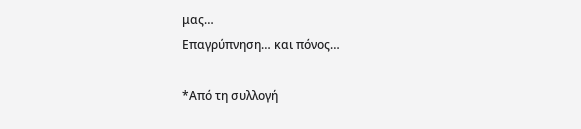μας…
Επαγρύπνηση… και πόνος…

*Από τη συλλογή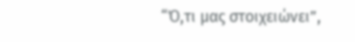“Ό,τι μας στοιχειώνει”,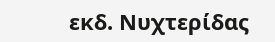εκδ. Νυχτερίδας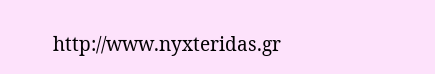http://www.nyxteridas.gr